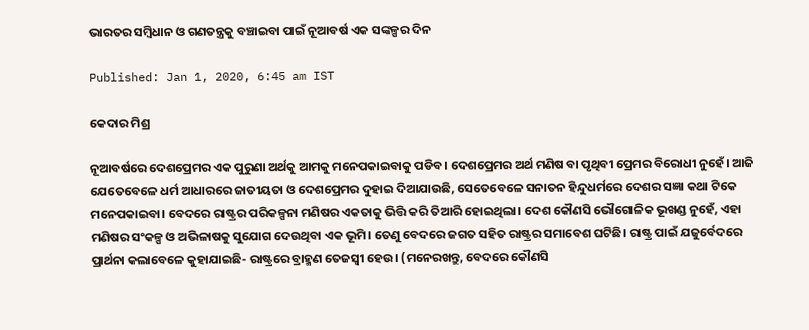ଭାରତର ସମ୍ବିଧାନ ଓ ଗଣତନ୍ତ୍ରକୁ ବଞ୍ଚାଇବା ପାଇଁ ନୂଆବର୍ଷ ଏକ ସଙ୍କଳ୍ପର ଦିନ

Published: Jan 1, 2020, 6:45 am IST

କେଦାର ମିଶ୍ର

ନୂଆବର୍ଷରେ ଦେଶପ୍ରେମର ଏକ ପୁରୁଣା ଅର୍ଥକୁ ଆମକୁ ମନେପକାଇବାକୁ ପଡିବ। ଦେଶପ୍ରେମର ଅର୍ଥ ମଣିଷ ବା ପୃଥିବୀ ପ୍ରେମର ବିରୋଧୀ ନୁହେଁ। ଆଜି ଯେତେବେଳେ ଧର୍ମ ଆଧାରରେ ଜାତୀୟତା ଓ ଦେଶପ୍ରେମର ଦୁହାଇ ଦିଆଯାଉଛି, ସେତେବେଳେ ସନାତନ ହିନ୍ଦୁଧର୍ମରେ ଦେଶର ସଜ୍ଞା କଥା ଟିକେ ମନେପକାଇବା। ବେଦରେ ରାଷ୍ଟ୍ରର ପରିକଳ୍ପନା ମଣିଷର ଏକତାକୁ ଭିତ୍ତି କରି ତିଆରି ହୋଇଥିଲା। ଦେଶ କୌଣସି ଭୌଗୋଳିକ ଭୂଖଣ୍ଡ ନୁହେଁ, ଏହା ମଣିଷର ସଂକଳ୍ପ ଓ ଅଭିଳାଷକୁ ସୁଯୋଗ ଦେଉଥିବା ଏକ ଭୂମି। ତେଣୁ ବେଦରେ ଜଗତ ସହିତ ରାଷ୍ଟ୍ରର ସମାବେଶ ଘଟିଛି। ରାଷ୍ଟ୍ର ପାଇଁ ଯଜୁର୍ବେଦରେ ପ୍ରାର୍ଥନା କଲାବେଳେ କୁହାଯାଇଛି- ରାଷ୍ଟ୍ରରେ ବ୍ରାହ୍ମଣ ତେଜସ୍ବୀ ହେଉ। (ମନେରଖନ୍ତୁ, ବେଦରେ କୌଣସି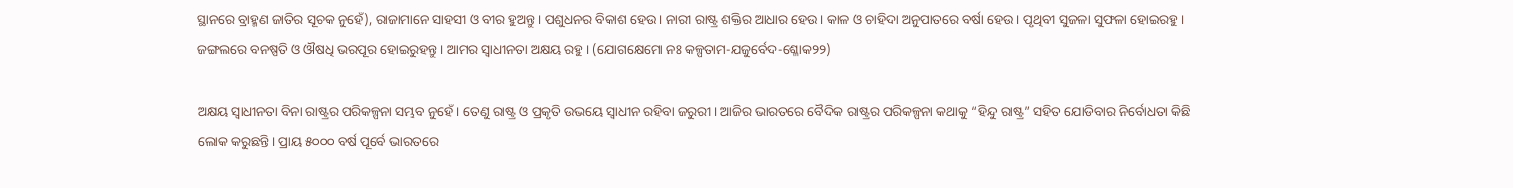ସ୍ଥାନରେ ବ୍ରାହ୍ମଣ ଜାତିର ସୂଚକ ନୁହେଁ), ରାଜାମାନେ ସାହସୀ ଓ ବୀର ହୁଅନ୍ତୁ। ପଶୁଧନର ବିକାଶ ହେଉ। ନାରୀ ରାଷ୍ଟ୍ର ଶକ୍ତିର ଆଧାର ହେଉ। କାଳ ଓ ଚାହିଦା ଅନୁପାତରେ ବର୍ଷା ହେଉ। ପୃଥିବୀ ସୁଜଳା ସୁଫଳା ହୋଇରହୁ। ଜଙ୍ଗଲରେ ବନଷ୍ପତି ଓ ଔଷଧି ଭରପୂର ହୋଇରୁହନ୍ତୁ। ଆମର ସ୍ଵାଧୀନତା ଅକ୍ଷୟ ରହୁ। (ଯୋଗକ୍ଷେମୋ ନଃ କଳ୍ପତାମ-ଯଜୁର୍ବେଦ-ଶ୍ଳୋକ୨୨)

ଅକ୍ଷୟ ସ୍ଵାଧୀନତା ବିନା ରାଷ୍ଟ୍ରର ପରିକଳ୍ପନା ସମ୍ଭବ ନୁହେଁ। ତେଣୁ ରାଷ୍ଟ୍ର ଓ ପ୍ରକୃତି ଉଭୟେ ସ୍ଵାଧୀନ ରହିବା ଜରୁରୀ। ଆଜିର ଭାରତରେ ବୈଦିକ ରାଷ୍ଟ୍ରର ପରିକଳ୍ପନା କଥାକୁ “ହିନ୍ଦୁ ରାଷ୍ଟ୍ର” ସହିତ ଯୋଡିବାର ନିର୍ବୋଧତା କିଛି ଲୋକ କରୁଛନ୍ତି। ପ୍ରାୟ ୫୦୦୦ ବର୍ଷ ପୂର୍ବେ ଭାରତରେ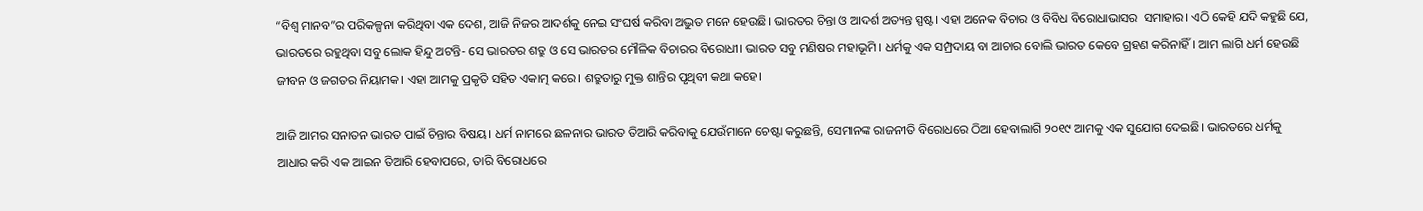“ବିଶ୍ଵ ମାନବ”ର ପରିକଳ୍ପନା କରିଥିବା ଏକ ଦେଶ, ଆଜି ନିଜର ଆଦର୍ଶକୁ ନେଇ ସଂଘର୍ଷ କରିବା ଅଦ୍ଭୁତ ମନେ ହେଉଛି। ଭାରତର ଚିନ୍ତା ଓ ଆଦର୍ଶ ଅତ୍ୟନ୍ତ ସ୍ପଷ୍ଟ। ଏହା ଅନେକ ବିଚାର ଓ ବିବିଧ ବିରୋଧାଭାସର  ସମାହାର। ଏଠି କେହି ଯଦି କହୁଛି ଯେ, ଭାରତରେ ରହୁଥିବା ସବୁ ଲୋକ ହିନ୍ଦୁ ଅଟନ୍ତି- ସେ ଭାରତର ଶତ୍ରୁ ଓ ସେ ଭାରତର ମୌଳିକ ବିଚାରର ବିରୋଧୀ। ଭାରତ ସବୁ ମଣିଷର ମହାଭୂମି। ଧର୍ମକୁ ଏକ ସମ୍ପ୍ରଦାୟ ବା ଆଚାର ବୋଲି ଭାରତ କେବେ ଗ୍ରହଣ କରିନାହିଁ। ଆମ ଲାଗି ଧର୍ମ ହେଉଛି ଜୀବନ ଓ ଜଗତର ନିୟାମକ। ଏହା ଆମକୁ ପ୍ରକୃତି ସହିତ ଏକାତ୍ମ କରେ। ଶତ୍ରୁତାରୁ ମୁକ୍ତ ଶାନ୍ତିର ପୃଥିବୀ କଥା କହେ।

ଆଜି ଆମର ସନାତନ ଭାରତ ପାଇଁ ଚିନ୍ତାର ବିଷୟ। ଧର୍ମ ନାମରେ ଛଳନାର ଭାରତ ତିଆରି କରିବାକୁ ଯେଉଁମାନେ ଚେଷ୍ଟା କରୁଛନ୍ତି, ସେମାନଙ୍କ ରାଜନୀତି ବିରୋଧରେ ଠିଆ ହେବାଲାଗି ୨୦୧୯ ଆମକୁ ଏକ ସୁଯୋଗ ଦେଇଛି। ଭାରତରେ ଧର୍ମକୁ ଆଧାର କରି ଏକ ଆଇନ ତିଆରି ହେବାପରେ, ତାରି ବିରୋଧରେ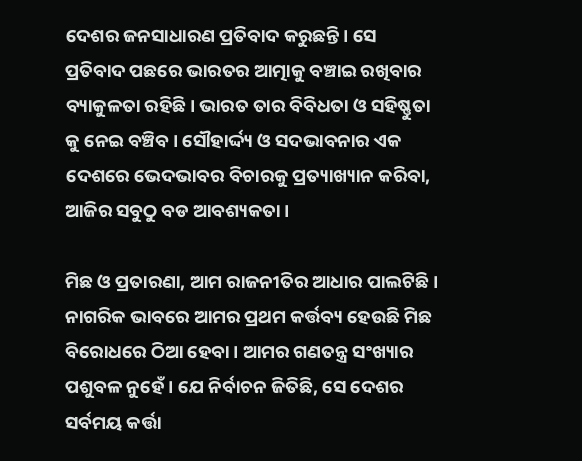ଦେଶର ଜନସାଧାରଣ ପ୍ରତିବାଦ କରୁଛନ୍ତି। ସେ ପ୍ରତିବାଦ ପଛରେ ଭାରତର ଆତ୍ମାକୁ ବଞ୍ଚାଇ ରଖିବାର ବ୍ୟାକୁଳତା ରହିଛି। ଭାରତ ତାର ବିବିଧତା ଓ ସହିଷ୍ଣୁତା କୁ ନେଇ ବଞ୍ଚିବ। ସୌହାର୍ଦ୍ଦ୍ୟ ଓ ସଦଭାବନାର ଏକ ଦେଶରେ ଭେଦଭାବର ବିଚାରକୁ ପ୍ରତ୍ୟାଖ୍ୟାନ କରିବା, ଆଜିର ସବୁଠୁ ବଡ ଆବଶ୍ୟକତା।

ମିଛ ଓ ପ୍ରତାରଣା, ଆମ ରାଜନୀତିର ଆଧାର ପାଲଟିଛି। ନାଗରିକ ଭାବରେ ଆମର ପ୍ରଥମ କର୍ତ୍ତବ୍ୟ ହେଉଛି ମିଛ ବିରୋଧରେ ଠିଆ ହେବା। ଆମର ଗଣତନ୍ତ୍ର ସଂଖ୍ୟାର ପଶୁବଳ ନୁହେଁ। ଯେ ନିର୍ବାଚନ ଜିତିଛି, ସେ ଦେଶର ସର୍ବମୟ କର୍ତ୍ତା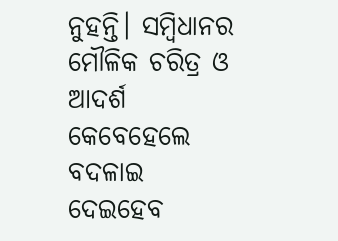ନୁହନ୍ତି। ସମ୍ବିଧାନର ମୌଳିକ ଚରିତ୍ର ଓ ଆଦର୍ଶ କେବେହେଲେ ବଦଳାଇ ଦେଇହେବ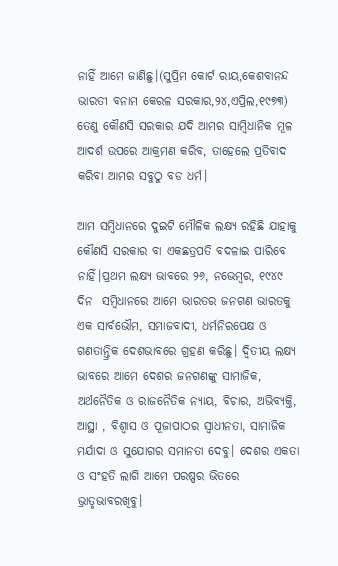ନାହିଁ ଆମେ ଜାଣିଛୁ।(ସୁପ୍ରିମ କୋର୍ଟ ରାୟ,କେଶବାନନ୍ଦ ଭାରତୀ ବନାମ କେରଳ ସରକାର,୨୪,ଏପ୍ରିଲ,୧୯୭୩) ତେଣୁ କୌଣସି ସରକାର ଯଦି ଆମର ସାମ୍ବିଧାନିକ ମୂଳ ଆଦର୍ଶ ଉପରେ ଆକ୍ରମଣ କରିବ, ତାହେଲେ ପ୍ରତିବାଦ କରିବା ଆମର ସବୁଠୁ ବଡ ଧର୍ମ।

ଆମ ସମ୍ବିଧାନରେ ଦୁଇଟି ମୌଳିକ ଲକ୍ଷ୍ୟ ରହିଛି ଯାହାକୁ କୌଣସି ସରକାର ବା ଏକଛତ୍ରପତି ବଦଳାଇ ପାରିବେ ନାହିଁ।ପ୍ରଥମ ଲକ୍ଷ୍ୟ ଭାବରେ ୨୬, ନଭେମ୍ବର, ୧୯୪୯ ଦିନ  ସମ୍ବିଧାନରେ ଆମେ ଭାରତର ଜନଗଣ ଭାରତକୁ ଏକ ସାର୍ବଭୌମ, ସମାଜବାଦୀ, ଧର୍ମନିରପେକ୍ଷ ଓ ଗଣତାନ୍ତ୍ରିକ ଦେଶଭାବରେ ଗ୍ରହଣ କରିଛୁ। ଦ୍ଵିତୀୟ ଲକ୍ଷ୍ୟ ଭାବରେ ଆମେ ଦେଶର ଜନଗଣଙ୍କୁ ସାମାଜିକ, ଅର୍ଥନୈତିକ ଓ ରାଜନୈତିକ ନ୍ୟାୟ, ବିଚାର, ଅଭିବ୍ୟକ୍ତି, ଆସ୍ଥା , ବିଶ୍ବାସ ଓ ପୂଜାପାଠର ସ୍ଵାଧୀନତା, ସାମାଜିକ ମର୍ଯାଦା ଓ ସୁଯୋଗର ସମାନତା ଦେବୁ। ଦେଶର ଏକତା ଓ ସଂହତି ଲାଗି ଆମେ ପରଷ୍ପର ଭିତରେ ଭ୍ରାତୃଭାବରଖିବୁ।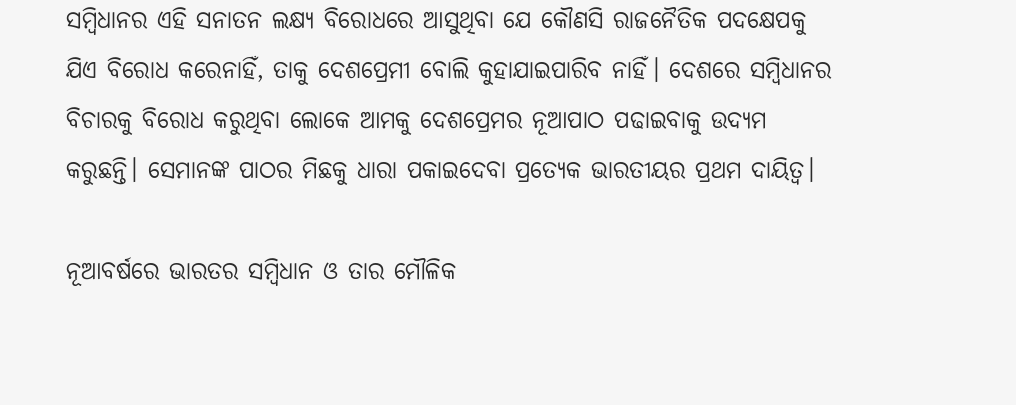ସମ୍ବିଧାନର ଏହି ସନାତନ ଲକ୍ଷ୍ୟ ବିରୋଧରେ ଆସୁଥିବା ଯେ କୌଣସି ରାଜନୈତିକ ପଦକ୍ଷେପକୁ ଯିଏ ବିରୋଧ କରେନାହିଁ, ତାକୁ ଦେଶପ୍ରେମୀ ବୋଲି କୁହାଯାଇପାରିବ ନାହିଁ। ଦେଶରେ ସମ୍ବିଧାନର ବିଚାରକୁ ବିରୋଧ କରୁଥିବା ଲୋକେ ଆମକୁ ଦେଶପ୍ରେମର ନୂଆପାଠ ପଢାଇବାକୁ ଉଦ୍ୟମ କରୁଛନ୍ତି। ସେମାନଙ୍କ ପାଠର ମିଛକୁ ଧାରା ପକାଇଦେବା ପ୍ରତ୍ୟେକ ଭାରତୀୟର ପ୍ରଥମ ଦାୟିତ୍ଵ।

ନୂଆବର୍ଷରେ ଭାରତର ସମ୍ବିଧାନ ଓ ତାର ମୌଳିକ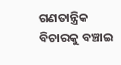ଗଣତାନ୍ତ୍ରିକ ବିଚାରକୁ ବଞ୍ଚାଇ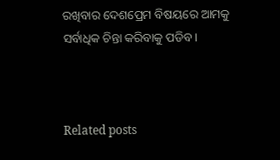ରଖିବାର ଦେଶପ୍ରେମ ବିଷୟରେ ଆମକୁ ସର୍ବାଧିକ ଚିନ୍ତା କରିବାକୁ ପଡିବ।



Related posts